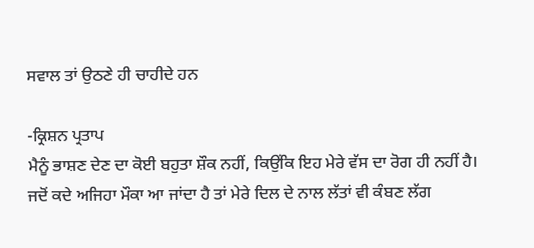ਸਵਾਲ ਤਾਂ ਉਠਣੇ ਹੀ ਚਾਹੀਦੇ ਹਨ

-ਕ੍ਰਿਸ਼ਨ ਪ੍ਰਤਾਪ
ਮੈਨੂੰ ਭਾਸ਼ਣ ਦੇਣ ਦਾ ਕੋਈ ਬਹੁਤਾ ਸ਼ੌਕ ਨਹੀਂ, ਕਿਉਂਕਿ ਇਹ ਮੇਰੇ ਵੱਸ ਦਾ ਰੋਗ ਹੀ ਨਹੀਂ ਹੈ। ਜਦੋਂ ਕਦੇ ਅਜਿਹਾ ਮੌਕਾ ਆ ਜਾਂਦਾ ਹੈ ਤਾਂ ਮੇਰੇ ਦਿਲ ਦੇ ਨਾਲ ਲੱਤਾਂ ਵੀ ਕੰਬਣ ਲੱਗ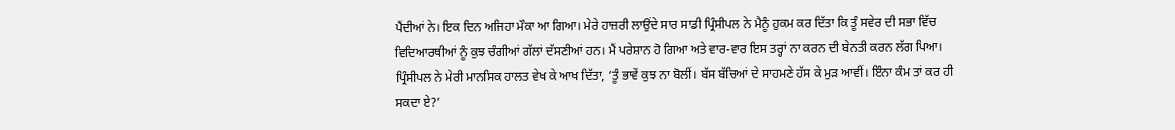ਪੈਂਦੀਆਂ ਨੇ। ਇਕ ਦਿਨ ਅਜਿਹਾ ਮੌਕਾ ਆ ਗਿਆ। ਮੇਰੇ ਹਾਜ਼ਰੀ ਲਾਉਂਦੇ ਸਾਰ ਸਾਡੀ ਪ੍ਰਿੰਸੀਪਲ ਨੇ ਮੈਨੂੰ ਹੁਕਮ ਕਰ ਦਿੱਤਾ ਕਿ ਤੂੰ ਸਵੇਰ ਦੀ ਸਭਾ ਵਿੱਚ ਵਿਦਿਆਰਥੀਆਂ ਨੂੰ ਕੁਝ ਚੰਗੀਆਂ ਗੱਲਾਂ ਦੱਸਣੀਆਂ ਹਨ। ਮੈਂ ਪਰੇਸ਼ਾਨ ਹੋ ਗਿਆ ਅਤੇ ਵਾਰ-ਵਾਰ ਇਸ ਤਰ੍ਹਾਂ ਨਾ ਕਰਨ ਦੀ ਬੇਨਤੀ ਕਰਨ ਲੱਗ ਪਿਆ। ਪ੍ਰਿੰਸੀਪਲ ਨੇ ਮੇਰੀ ਮਾਨਸਿਕ ਹਾਲਤ ਵੇਖ ਕੇ ਆਖ ਦਿੱਤਾ, ‘ਤੂੰ ਭਾਵੇਂ ਕੁਝ ਨਾ ਬੋਲੀਂ। ਬੱਸ ਬੱਚਿਆਂ ਦੇ ਸਾਹਮਣੇ ਹੱਸ ਕੇ ਮੁੜ ਆਵੀਂ। ਇੰਨਾ ਕੰਮ ਤਾਂ ਕਰ ਹੀ ਸਕਦਾ ਏ?’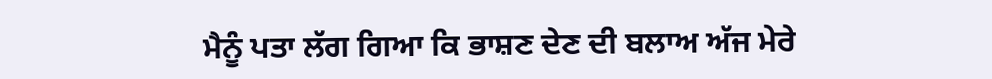ਮੈਨੂੰ ਪਤਾ ਲੱਗ ਗਿਆ ਕਿ ਭਾਸ਼ਣ ਦੇਣ ਦੀ ਬਲਾਅ ਅੱਜ ਮੇਰੇ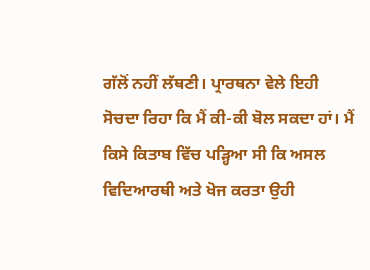ਗੱਲੋਂ ਨਹੀਂ ਲੱਥਣੀ। ਪ੍ਰਾਰਥਨਾ ਵੇਲੇ ਇਹੀ ਸੋਚਦਾ ਰਿਹਾ ਕਿ ਮੈਂ ਕੀ-ਕੀ ਬੋਲ ਸਕਦਾ ਹਾਂ। ਮੈਂ ਕਿਸੇ ਕਿਤਾਬ ਵਿੱਚ ਪੜ੍ਹਿਆ ਸੀ ਕਿ ਅਸਲ ਵਿਦਿਆਰਥੀ ਅਤੇ ਖੋਜ ਕਰਤਾ ਉਹੀ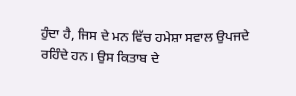ਹੁੰਦਾ ਹੈ, ਜਿਸ ਦੇ ਮਨ ਵਿੱਚ ਹਮੇਸ਼ਾ ਸਵਾਲ ਉਪਜਦੇ ਰਹਿੰਦੇ ਹਨ। ਉਸ ਕਿਤਾਬ ਦੇ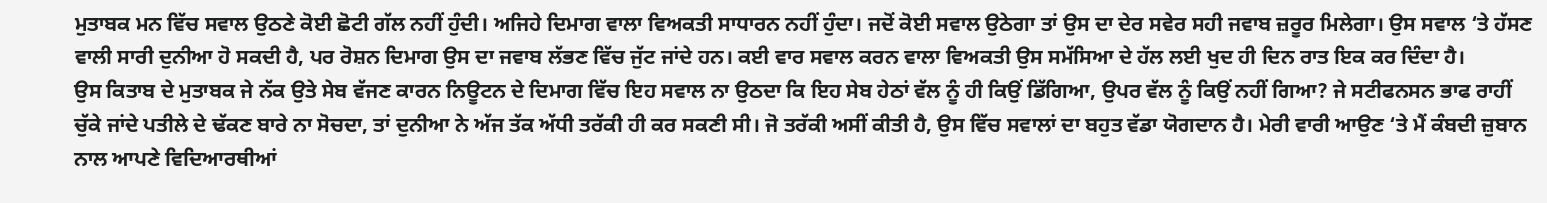ਮੁਤਾਬਕ ਮਨ ਵਿੱਚ ਸਵਾਲ ਉਠਣੇ ਕੋਈ ਛੋਟੀ ਗੱਲ ਨਹੀਂ ਹੁੰਦੀ। ਅਜਿਹੇ ਦਿਮਾਗ ਵਾਲਾ ਵਿਅਕਤੀ ਸਾਧਾਰਨ ਨਹੀਂ ਹੁੰਦਾ। ਜਦੋਂ ਕੋਈ ਸਵਾਲ ਉਠੇਗਾ ਤਾਂ ਉਸ ਦਾ ਦੇਰ ਸਵੇਰ ਸਹੀ ਜਵਾਬ ਜ਼ਰੂਰ ਮਿਲੇਗਾ। ਉਸ ਸਵਾਲ ‘ਤੇ ਹੱਸਣ ਵਾਲੀ ਸਾਰੀ ਦੁਨੀਆ ਹੋ ਸਕਦੀ ਹੈ, ਪਰ ਰੋਸ਼ਨ ਦਿਮਾਗ ਉਸ ਦਾ ਜਵਾਬ ਲੱਭਣ ਵਿੱਚ ਜੁੱਟ ਜਾਂਦੇ ਹਨ। ਕਈ ਵਾਰ ਸਵਾਲ ਕਰਨ ਵਾਲਾ ਵਿਅਕਤੀ ਉਸ ਸਮੱਸਿਆ ਦੇ ਹੱਲ ਲਈ ਖੁਦ ਹੀ ਦਿਨ ਰਾਤ ਇਕ ਕਰ ਦਿੰਦਾ ਹੈ।
ਉਸ ਕਿਤਾਬ ਦੇ ਮੁਤਾਬਕ ਜੇ ਨੱਕ ਉਤੇ ਸੇਬ ਵੱਜਣ ਕਾਰਨ ਨਿਊਟਨ ਦੇ ਦਿਮਾਗ ਵਿੱਚ ਇਹ ਸਵਾਲ ਨਾ ਉਠਦਾ ਕਿ ਇਹ ਸੇਬ ਹੇਠਾਂ ਵੱਲ ਨੂੰ ਹੀ ਕਿਉਂ ਡਿੱਗਿਆ, ਉਪਰ ਵੱਲ ਨੂੰ ਕਿਉਂ ਨਹੀਂ ਗਿਆ? ਜੇ ਸਟੀਫਨਸਨ ਭਾਫ ਰਾਹੀਂ ਚੁੱਕੇ ਜਾਂਦੇ ਪਤੀਲੇ ਦੇ ਢੱਕਣ ਬਾਰੇ ਨਾ ਸੋਚਦਾ, ਤਾਂ ਦੁਨੀਆ ਨੇ ਅੱਜ ਤੱਕ ਅੱਧੀ ਤਰੱਕੀ ਹੀ ਕਰ ਸਕਣੀ ਸੀ। ਜੋ ਤਰੱਕੀ ਅਸੀਂ ਕੀਤੀ ਹੈ, ਉਸ ਵਿੱਚ ਸਵਾਲਾਂ ਦਾ ਬਹੁਤ ਵੱਡਾ ਯੋਗਦਾਨ ਹੈ। ਮੇਰੀ ਵਾਰੀ ਆਉਣ ‘ਤੇ ਮੈਂ ਕੰਬਦੀ ਜ਼ੁਬਾਨ ਨਾਲ ਆਪਣੇ ਵਿਦਿਆਰਥੀਆਂ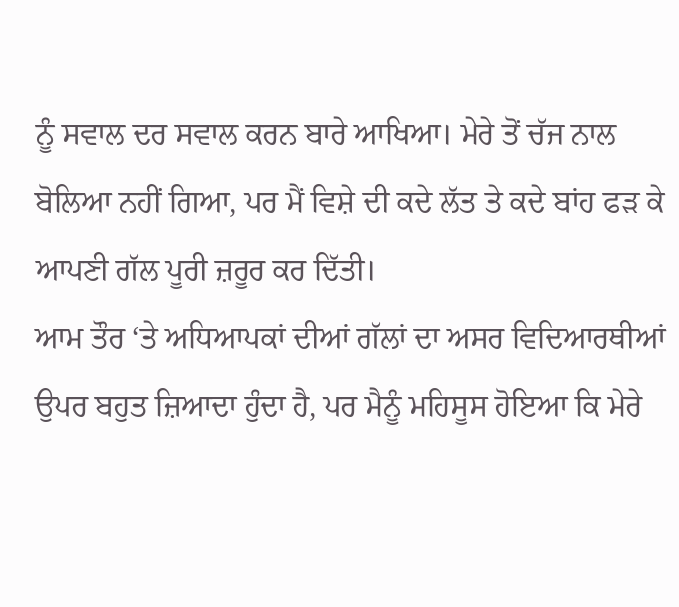ਨੂੰ ਸਵਾਲ ਦਰ ਸਵਾਲ ਕਰਨ ਬਾਰੇ ਆਖਿਆ। ਮੇਰੇ ਤੋਂ ਚੱਜ ਨਾਲ ਬੋਲਿਆ ਨਹੀਂ ਗਿਆ, ਪਰ ਮੈਂ ਵਿਸ਼ੇ ਦੀ ਕਦੇ ਲੱਤ ਤੇ ਕਦੇ ਬਾਂਹ ਫੜ ਕੇ ਆਪਣੀ ਗੱਲ ਪੂਰੀ ਜ਼ਰੂਰ ਕਰ ਦਿੱਤੀ।
ਆਮ ਤੌਰ ‘ਤੇ ਅਧਿਆਪਕਾਂ ਦੀਆਂ ਗੱਲਾਂ ਦਾ ਅਸਰ ਵਿਦਿਆਰਥੀਆਂ ਉਪਰ ਬਹੁਤ ਜ਼ਿਆਦਾ ਹੁੰਦਾ ਹੈ, ਪਰ ਮੈਨੂੰ ਮਹਿਸੂਸ ਹੋਇਆ ਕਿ ਮੇਰੇ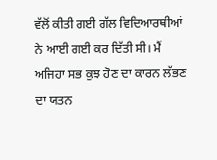ਵੱਲੋਂ ਕੀਤੀ ਗਈ ਗੱਲ ਵਿਦਿਆਰਥੀਆਂ ਨੇ ਆਈ ਗਈ ਕਰ ਦਿੱਤੀ ਸੀ। ਮੈਂ ਅਜਿਹਾ ਸਭ ਕੁਝ ਹੋਣ ਦਾ ਕਾਰਨ ਲੱਭਣ ਦਾ ਯਤਨ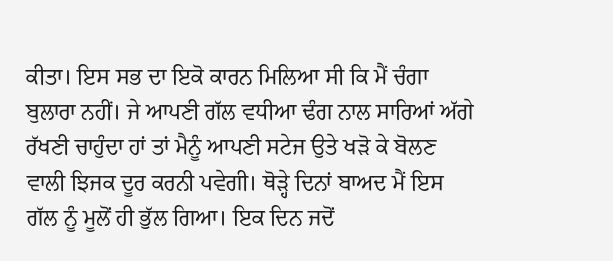ਕੀਤਾ। ਇਸ ਸਭ ਦਾ ਇਕੋ ਕਾਰਨ ਮਿਲਿਆ ਸੀ ਕਿ ਮੈਂ ਚੰਗਾ ਬੁਲਾਰਾ ਨਹੀਂ। ਜੇ ਆਪਣੀ ਗੱਲ ਵਧੀਆ ਢੰਗ ਨਾਲ ਸਾਰਿਆਂ ਅੱਗੇ ਰੱਖਣੀ ਚਾਹੁੰਦਾ ਹਾਂ ਤਾਂ ਮੈਨੂੰ ਆਪਣੀ ਸਟੇਜ ਉਤੇ ਖੜੋ ਕੇ ਬੋਲਣ ਵਾਲੀ ਝਿਜਕ ਦੂਰ ਕਰਨੀ ਪਵੇਗੀ। ਥੋੜ੍ਹੇ ਦਿਨਾਂ ਬਾਅਦ ਮੈਂ ਇਸ ਗੱਲ ਨੂੰ ਮੂਲੋਂ ਹੀ ਭੁੱਲ ਗਿਆ। ਇਕ ਦਿਨ ਜਦੋਂ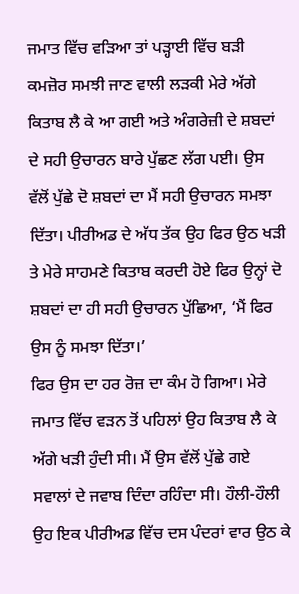ਜਮਾਤ ਵਿੱਚ ਵੜਿਆ ਤਾਂ ਪੜ੍ਹਾਈ ਵਿੱਚ ਬੜੀ ਕਮਜ਼ੋਰ ਸਮਝੀ ਜਾਣ ਵਾਲੀ ਲੜਕੀ ਮੇਰੇ ਅੱਗੇ ਕਿਤਾਬ ਲੈ ਕੇ ਆ ਗਈ ਅਤੇ ਅੰਗਰੇਜ਼ੀ ਦੇ ਸ਼ਬਦਾਂ ਦੇ ਸਹੀ ਉਚਾਰਨ ਬਾਰੇ ਪੁੱਛਣ ਲੱਗ ਪਈ। ਉਸ ਵੱਲੋਂ ਪੁੱਛੇ ਦੋ ਸ਼ਬਦਾਂ ਦਾ ਮੈਂ ਸਹੀ ਉਚਾਰਨ ਸਮਝਾ ਦਿੱਤਾ। ਪੀਰੀਅਡ ਦੇ ਅੱਧ ਤੱਕ ਉਹ ਫਿਰ ਉਠ ਖੜੀ ਤੇ ਮੇਰੇ ਸਾਹਮਣੇ ਕਿਤਾਬ ਕਰਦੀ ਹੋਏ ਫਿਰ ਉਨ੍ਹਾਂ ਦੋ ਸ਼ਬਦਾਂ ਦਾ ਹੀ ਸਹੀ ਉਚਾਰਨ ਪੁੱਛਿਆ, ‘ਮੈਂ ਫਿਰ ਉਸ ਨੂੰ ਸਮਝਾ ਦਿੱਤਾ।’
ਫਿਰ ਉਸ ਦਾ ਹਰ ਰੋਜ਼ ਦਾ ਕੰਮ ਹੋ ਗਿਆ। ਮੇਰੇ ਜਮਾਤ ਵਿੱਚ ਵੜਨ ਤੋਂ ਪਹਿਲਾਂ ਉਹ ਕਿਤਾਬ ਲੈ ਕੇ ਅੱਗੇ ਖੜੀ ਹੁੰਦੀ ਸੀ। ਮੈਂ ਉਸ ਵੱਲੋਂ ਪੁੱਛੇ ਗਏ ਸਵਾਲਾਂ ਦੇ ਜਵਾਬ ਦਿੰਦਾ ਰਹਿੰਦਾ ਸੀ। ਹੌਲੀ-ਹੌਲੀ ਉਹ ਇਕ ਪੀਰੀਅਡ ਵਿੱਚ ਦਸ ਪੰਦਰਾਂ ਵਾਰ ਉਠ ਕੇ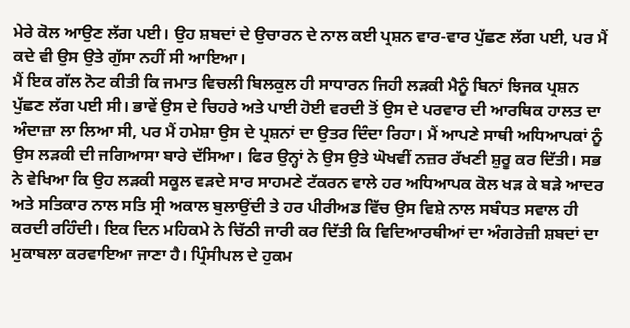ਮੇਰੇ ਕੋਲ ਆਉਣ ਲੱਗ ਪਈ। ਉਹ ਸ਼ਬਦਾਂ ਦੇ ਉਚਾਰਨ ਦੇ ਨਾਲ ਕਈ ਪ੍ਰਸ਼ਨ ਵਾਰ-ਵਾਰ ਪੁੱਛਣ ਲੱਗ ਪਈ, ਪਰ ਮੈਂ ਕਦੇ ਵੀ ਉਸ ਉਤੇ ਗੁੱਸਾ ਨਹੀਂ ਸੀ ਆਇਆ।
ਮੈਂ ਇਕ ਗੱਲ ਨੋਟ ਕੀਤੀ ਕਿ ਜਮਾਤ ਵਿਚਲੀ ਬਿਲਕੁਲ ਹੀ ਸਾਧਾਰਨ ਜਿਹੀ ਲੜਕੀ ਮੈਨੂੰ ਬਿਨਾਂ ਝਿਜਕ ਪ੍ਰਸ਼ਨ ਪੁੱਛਣ ਲੱਗ ਪਈ ਸੀ। ਭਾਵੇਂ ਉਸ ਦੇ ਚਿਹਰੇ ਅਤੇ ਪਾਈ ਹੋਈ ਵਰਦੀ ਤੋਂ ਉਸ ਦੇ ਪਰਵਾਰ ਦੀ ਆਰਥਿਕ ਹਾਲਤ ਦਾ ਅੰਦਾਜ਼ਾ ਲਾ ਲਿਆ ਸੀ, ਪਰ ਮੈਂ ਹਮੇਸ਼ਾ ਉਸ ਦੇ ਪ੍ਰਸ਼ਨਾਂ ਦਾ ਉਤਰ ਦਿੰਦਾ ਰਿਹਾ। ਮੈਂ ਆਪਣੇ ਸਾਥੀ ਅਧਿਆਪਕਾਂ ਨੂੰ ਉਸ ਲੜਕੀ ਦੀ ਜਗਿਆਸਾ ਬਾਰੇ ਦੱਸਿਆ। ਫਿਰ ਉਨ੍ਹਾਂ ਨੇ ਉਸ ਉਤੇ ਘੋਖਵੀਂ ਨਜ਼ਰ ਰੱਖਣੀ ਸ਼ੁਰੂ ਕਰ ਦਿੱਤੀ। ਸਭ ਨੇ ਵੇਖਿਆ ਕਿ ਉਹ ਲੜਕੀ ਸਕੂਲ ਵੜਦੇ ਸਾਰ ਸਾਹਮਣੇ ਟੱਕਰਨ ਵਾਲੇ ਹਰ ਅਧਿਆਪਕ ਕੋਲ ਖੜ ਕੇ ਬੜੇ ਆਦਰ ਅਤੇ ਸਤਿਕਾਰ ਨਾਲ ਸਤਿ ਸ੍ਰੀ ਅਕਾਲ ਬੁਲਾਉਂਦੀ ਤੇ ਹਰ ਪੀਰੀਅਡ ਵਿੱਚ ਉਸ ਵਿਸ਼ੇ ਨਾਲ ਸਬੰਧਤ ਸਵਾਲ ਹੀ ਕਰਦੀ ਰਹਿੰਦੀ। ਇਕ ਦਿਨ ਮਹਿਕਮੇ ਨੇ ਚਿੱਠੀ ਜਾਰੀ ਕਰ ਦਿੱਤੀ ਕਿ ਵਿਦਿਆਰਥੀਆਂ ਦਾ ਅੰਗਰੇਜ਼ੀ ਸ਼ਬਦਾਂ ਦਾ ਮੁਕਾਬਲਾ ਕਰਵਾਇਆ ਜਾਣਾ ਹੈ। ਪ੍ਰਿੰਸੀਪਲ ਦੇ ਹੁਕਮ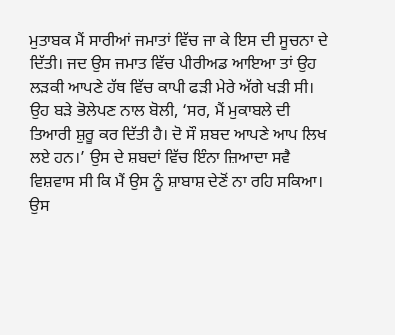ਮੁਤਾਬਕ ਮੈਂ ਸਾਰੀਆਂ ਜਮਾਤਾਂ ਵਿੱਚ ਜਾ ਕੇ ਇਸ ਦੀ ਸੂਚਨਾ ਦੇ ਦਿੱਤੀ। ਜਦ ਉਸ ਜਮਾਤ ਵਿੱਚ ਪੀਰੀਅਡ ਆਇਆ ਤਾਂ ਉਹ ਲੜਕੀ ਆਪਣੇ ਹੱਥ ਵਿੱਚ ਕਾਪੀ ਫੜੀ ਮੇਰੇ ਅੱਗੇ ਖੜੀ ਸੀ। ਉਹ ਬੜੇ ਭੋਲੇਪਣ ਨਾਲ ਬੋਲੀ, ‘ਸਰ, ਮੈਂ ਮੁਕਾਬਲੇ ਦੀ ਤਿਆਰੀ ਸ਼ੁਰੂ ਕਰ ਦਿੱਤੀ ਹੈ। ਦੋ ਸੌ ਸ਼ਬਦ ਆਪਣੇ ਆਪ ਲਿਖ ਲਏ ਹਨ।’ ਉਸ ਦੇ ਸ਼ਬਦਾਂ ਵਿੱਚ ਇੰਨਾ ਜ਼ਿਆਦਾ ਸਵੈ ਵਿਸ਼ਵਾਸ ਸੀ ਕਿ ਮੈਂ ਉਸ ਨੂੰ ਸ਼ਾਬਾਸ਼ ਦੇਣੋਂ ਨਾ ਰਹਿ ਸਕਿਆ।
ਉਸ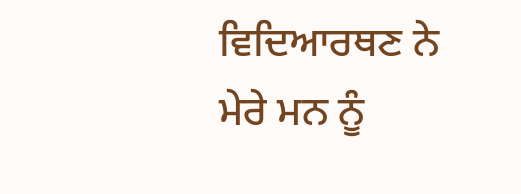ਵਿਦਿਆਰਥਣ ਨੇ ਮੇਰੇ ਮਨ ਨੂੰ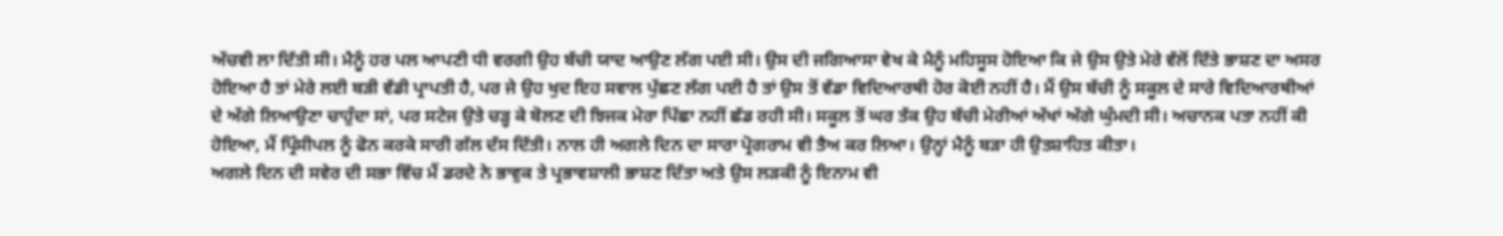ਅੱਚਵੀ ਲਾ ਦਿੱਤੀ ਸੀ। ਮੈਨੂੰ ਹਰ ਪਲ ਆਪਣੀ ਧੀ ਵਰਗੀ ਉਹ ਬੱਚੀ ਯਾਦ ਆਉਣ ਲੱਗ ਪਈ ਸੀ। ਉਸ ਦੀ ਜਗਿਆਸਾ ਵੇਖ ਕੇ ਮੈਨੂੰ ਮਹਿਸੂਸ ਹੋਇਆ ਕਿ ਜੇ ਉਸ ਉਤੇ ਮੇਰੇ ਵੱਲੋਂ ਦਿੱਤੇ ਭਾਸ਼ਣ ਦਾ ਅਸਰ ਹੋਇਆ ਹੈ ਤਾਂ ਮੇਰੇ ਲਈ ਬੜੀ ਵੱਡੀ ਪ੍ਰਾਪਤੀ ਹੈ, ਪਰ ਜੇ ਉਹ ਖੁਦ ਇਹ ਸਵਾਲ ਪੁੱਛਣ ਲੱਗ ਪਈ ਹੈ ਤਾਂ ਉਸ ਤੋਂ ਵੱਡਾ ਵਿਦਿਆਰਥੀ ਹੋਰ ਕੋਈ ਨਹੀਂ ਹੈ। ਮੈਂ ਉਸ ਬੱਚੀ ਨੂੰ ਸਕੂਲ ਦੇ ਸਾਰੇ ਵਿਦਿਆਰਥੀਆਂ ਦੇ ਅੱਗੇ ਲਿਆਉਣਾ ਚਾਹੁੰਦਾ ਸਾਂ, ਪਰ ਸਟੇਜ ਉਤੇ ਚੜ੍ਹ ਕੇ ਬੋਲਣ ਦੀ ਝਿਜਕ ਮੇਰਾ ਪਿੱਛਾ ਨਹੀਂ ਛੱਡ ਰਹੀ ਸੀ। ਸਕੂਲ ਤੋਂ ਘਰ ਤੱਕ ਉਹ ਬੱਚੀ ਮੇਰੀਆਂ ਅੱਖਾਂ ਅੱਗੇ ਘੁੰਮਦੀ ਸੀ। ਅਚਾਨਕ ਪਤਾ ਨਹੀਂ ਕੀ ਹੋਇਆ, ਮੈਂ ਪ੍ਰਿੰਸੀਪਲ ਨੂੰ ਫੋਨ ਕਰਕੇ ਸਾਰੀ ਗੱਲ ਦੱਸ ਦਿੱਤੀ। ਨਾਲ ਹੀ ਅਗਲੇ ਦਿਨ ਦਾ ਸਾਰਾ ਪ੍ਰੋਗਰਾਮ ਵੀ ਤੈਅ ਕਰ ਲਿਆ। ਉਨ੍ਹਾਂ ਮੈਨੂੰ ਬੜਾ ਹੀ ਉਤਸ਼ਾਹਿਤ ਕੀਤਾ।
ਅਗਲੇ ਦਿਨ ਦੀ ਸਵੇਰ ਦੀ ਸਭਾ ਵਿੱਚ ਮੈਂ ਡਰਦੇ ਨੇ ਭਾਵੁਕ ਤੇ ਪ੍ਰਭਾਵਸ਼ਾਲੀ ਭਾਸ਼ਣ ਦਿੱਤਾ ਅਤੇ ਉਸ ਲੜਕੀ ਨੂੰ ਇਨਾਮ ਵੀ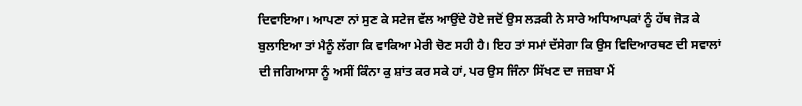ਦਿਵਾਇਆ। ਆਪਣਾ ਨਾਂ ਸੁਣ ਕੇ ਸਟੇਜ ਵੱਲ ਆਉਂਦੇ ਹੋਏ ਜਦੋਂ ਉਸ ਲੜਕੀ ਨੇ ਸਾਰੇ ਅਧਿਆਪਕਾਂ ਨੂੰ ਹੱਥ ਜੋੜ ਕੇ ਬੁਲਾਇਆ ਤਾਂ ਮੈਨੂੰ ਲੱਗਾ ਕਿ ਵਾਕਿਆ ਮੇਰੀ ਚੋਣ ਸਹੀ ਹੈ। ਇਹ ਤਾਂ ਸਮਾਂ ਦੱਸੇਗਾ ਕਿ ਉਸ ਵਿਦਿਆਰਥਣ ਦੀ ਸਵਾਲਾਂ ਦੀ ਜਗਿਆਸਾ ਨੂੰ ਅਸੀਂ ਕਿੰਨਾ ਕੁ ਸ਼ਾਂਤ ਕਰ ਸਕੇ ਹਾਂ, ਪਰ ਉਸ ਜਿੰਨਾ ਸਿੱਖਣ ਦਾ ਜਜ਼ਬਾ ਮੈਂ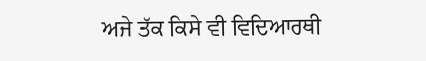ਅਜੇ ਤੱਕ ਕਿਸੇ ਵੀ ਵਿਦਿਆਰਥੀ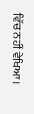ਵਿੱਚ ਨਹੀਂ ਵੇਖਿਆ।